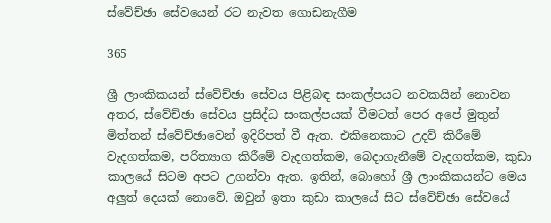ස්වේච්ඡා සේවයෙන් රට නැවත ගොඩනැගීම

365

ශ්‍රී ලාංකිකයන් ස්වේච්ඡා සේවය පිළිබඳ සංකල්පයට නවකයින් නොවන අතර, ස්වේච්ඡා සේවය ප්‍රසිද්ධ සංකල්පයක් වීමටත් පෙර අපේ මුතුන් මිත්තන් ස්වේච්ඡාවෙන් ඉදිරිපත් වී ඇත. එකිනෙකාට උදව් කිරීමේ වැදගත්කම, පරිත්‍යාග කිරීමේ වැදගත්කම, බෙදාගැනීමේ වැදගත්කම, කුඩා කාලයේ සිටම අපට උගන්වා ඇත. ඉතින්, බොහෝ ශ්‍රී ලාංකිකයන්ට මෙය අලුත් දෙයක් නොවේ. ඔවුන් ඉතා කුඩා කාලයේ සිට ස්වේච්ඡා සේවයේ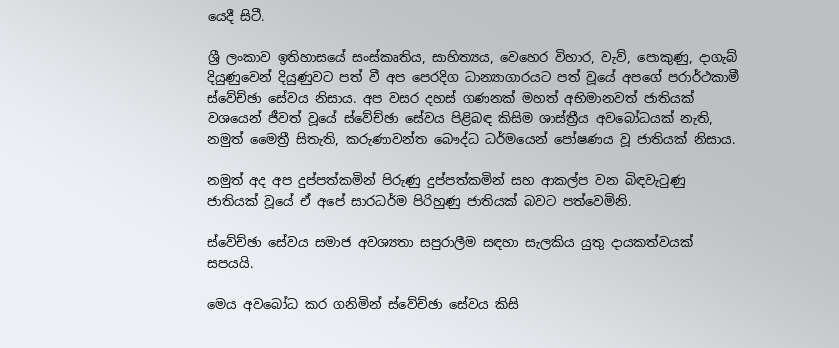යෙදී සිටී.

ශ්‍රී ලංකාව ඉතිහාසයේ සංස්කෘතිය, සාහිත්‍යය, වෙහෙර විහාර, වැව්, පොකුණු, දාගැබ් දියුණුවෙන් දියුණුවට පත් වී අප පෙරදිග ධාන්‍යාගාරයට පත් වූයේ අපගේ පරාර්ථකාමී ස්වේච්ඡා සේවය නිසාය. අප වසර දහස් ගණනක් මහත් අභිමානවත් ජාතියක් වශයෙන් ජීවත් වූයේ ස්වේච්ඡා සේවය පිළිබඳ කිසිම ශාස්ත්‍රීය අවබෝධයක් නැති, නමුත් මෛත්‍රී සිතැති, කරුණාවන්ත බෞද්ධ ධර්මයෙන් පෝෂණය වූ ජාතියක් නිසාය.

නමුත් අද අප දුප්පත්කමින් පිරුණු දුප්පත්කමින් සහ ආකල්ප වන බිඳවැටුණු ජාතියක් වූයේ ඒ අපේ සාරධර්ම පිරිහුණු ජාතියක් බවට පත්වෙමිනි.

ස්වේච්ඡා සේවය සමාජ අවශ්‍යතා සපුරාලීම සඳහා සැලකිය යුතු දායකත්වයක් සපයයි.

මෙය අවබෝධ කර ගනිමින් ස්වේච්ඡා සේවය කිසි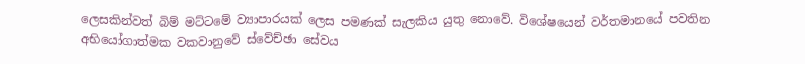ලෙසකින්වත් බිම් මට්ටමේ ව්‍යාපාරයක් ලෙස පමණක් සැලකිය යුතු නොවේ. විශේෂයෙන් වර්තමානයේ පවතින අභියෝගාත්මක වකවානුවේ ස්වේච්ඡා සේවය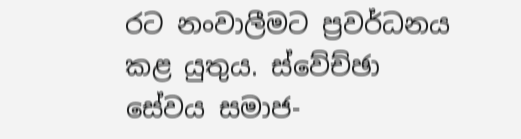රට නංවාලීමට ප්‍රවර්ධනය කළ යුතුය. ස්වේච්ඡා සේවය සමාජ-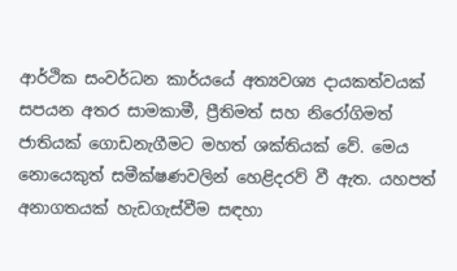ආර්ථික සංවර්ධන කාර්යයේ අත්‍යවශ්‍ය දායකත්වයක් සපයන අතර සාමකාමී, ප්‍රීතිමත් සහ නිරෝගිමත් ජාතියක් ගොඩනැගීමට මහත් ශක්තියක් වේ. මෙය නොයෙකුත් සමීක්ෂණවලින් හෙළිදරව් වී ඇත. යහපත් අනාගතයක් හැඩගැස්වීම සඳහා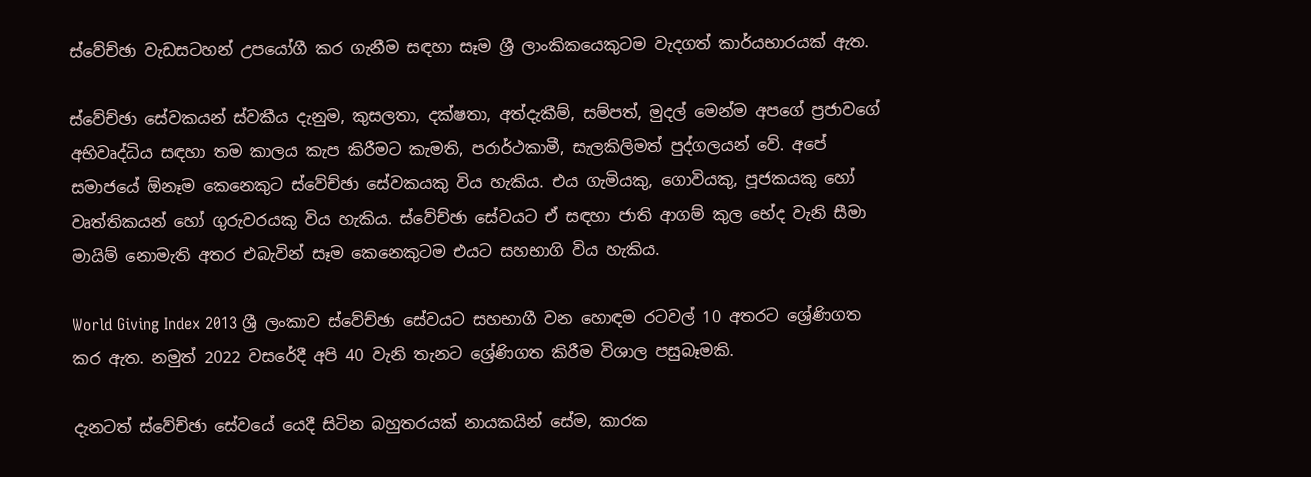ස්වේච්ඡා වැඩසටහන් උපයෝගී කර ගැනීම සඳහා සෑම ශ්‍රී ලාංකිකයෙකුටම වැදගත් කාර්යභාරයක් ඇත.

ස්වේච්ඡා සේවකයන් ස්වකීය දැනුම, කුසලතා, දක්ෂතා, අත්දැකීම්, සම්පත්, මුදල් මෙන්ම අපගේ ප්‍රජාවගේ අභිවෘද්ධිය සඳහා තම කාලය කැප කිරීමට කැමති, පරාර්ථකාමී, සැලකිලිමත් පුද්ගලයන් වේ. අපේ සමාජයේ ඕනෑම කෙනෙකුට ස්වේච්ඡා සේවකයකු විය හැකිය. එය ගැමියකු, ගොවියකු, පූජකයකු හෝ වෘත්තිකයන් හෝ ගුරුවරයකු විය හැකිය. ස්වේච්ඡා සේවයට ඒ සඳහා ජාති ආගම් කුල භේද වැනි සීමා මායිම් නොමැති අතර එබැවින් සෑම කෙනෙකුටම එයට සහභාගි විය හැකිය.

World Giving Index 2013 ශ්‍රී ලංකාව ස්වේච්ඡා සේවයට සහභාගී වන හොඳම රටවල් 10 අතරට ශ්‍රේණිගත කර ඇත. නමුත් 2022 වසරේදී අපි 40 වැනි තැනට ශ්‍රේණිගත කිරීම විශාල පසුබෑමකි.

දැනටත් ස්වේච්ඡා සේවයේ යෙදී සිටින බහුතරයක් නායකයින් සේම, කාරක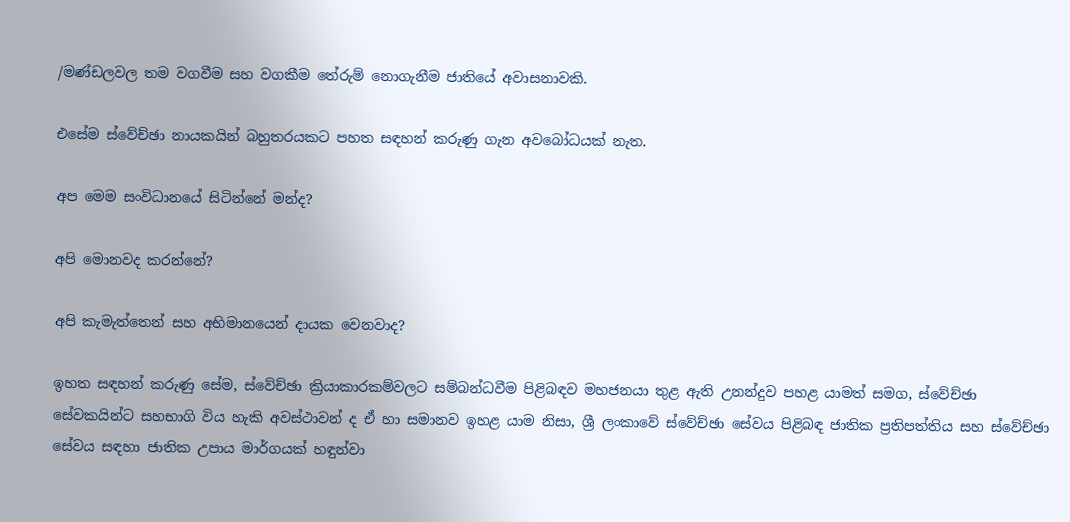/මණ්ඩලවල තම වගවීම සහ වගකීම තේරුම් නොගැනීම ජාතියේ අවාසනාවකි.

එසේම ස්වේච්ඡා නායකයින් බහුතරයකට පහත සඳහන් කරුණු ගැන අවබෝධයක් නැත.

අප මෙම සංවිධානයේ සිටින්නේ මන්ද?

අපි මොනවද කරන්නේ?

අපි කැමැත්තෙන් සහ අභිමානයෙන් දායක වෙනවාද?

ඉහත සඳහන් කරුණු සේම, ස්වේච්ඡා ක්‍රියාකාරකම්වලට සම්බන්ධවීම පිළිබඳව මහජනයා තුළ ඇති උනන්දුව පහළ යාමත් සමග, ස්වේච්ඡා සේවකයින්ට සහභාගි විය හැකි අවස්ථාවන් ද ඒ හා සමානව ඉහළ යාම නිසා, ශ්‍රී ලංකාවේ ස්වේච්ඡා සේවය පිළිබඳ ජාතික ප්‍රතිපත්තිය සහ ස්වේච්ඡා සේවය සඳහා ජාතික උපාය මාර්ගයක් හඳුන්වා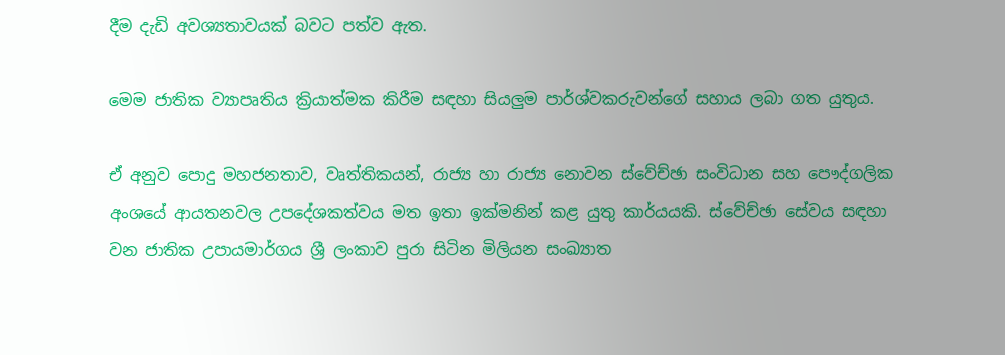දීම දැඩි අවශ්‍යතාවයක් බවට පත්ව ඇත.

මෙම ජාතික ව්‍යාපෘතිය ක්‍රියාත්මක කිරීම සඳහා සියලුම පාර්ශ්වකරුවන්ගේ සහාය ලබා ගත යුතුය.

ඒ අනුව පොදු මහජනතාව, වෘත්තිකයන්, රාජ්‍ය හා රාජ්‍ය නොවන ස්වේච්ඡා සංවිධාන සහ පෞද්ගලික අංශයේ ආයතනවල උපදේශකත්වය මත ඉතා ඉක්මනින් කළ යුතු කාර්යයකි. ස්වේච්ඡා සේවය සඳහා වන ජාතික උපායමාර්ගය ශ්‍රී ලංකාව පුරා සිටින මිලියන සංඛ්‍යාත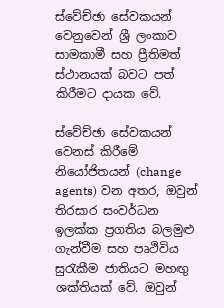ස්වේච්ඡා සේවකයන් වෙනුවෙන් ශ්‍රී ලංකාව සාමකාමී සහ ප්‍රීතිමත් ස්ථානයක් බවට පත් කිරීමට දායක වේ.

ස්වේච්ඡා සේවකයන් වෙනස් කිරීමේ නියෝජිතයන් (change agents) වන අතර, ඔවුන් තිරසාර සංවර්ධන ඉලක්ක ප්‍රගතිය බලමුළු ගැන්වීම සහ පෘථිවිය සුරැකීම ජාතියට මහඟු ශක්තියක් වේ. ඔවුන්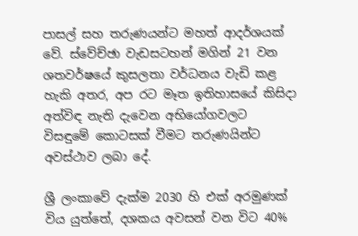පාසල් සහ තරුණයන්ට මහත් ආදර්ශයක් වේ. ස්වේච්ඡා වැඩසටහන් මගින් 21 වන ශතවර්ෂයේ කුසලතා වර්ධනය වැඩි කළ හැකි අතර, අප රට මෑත ඉතිහාසයේ කිසිදා අත්විඳ නැති දැවෙන අභියෝගවලට විසඳුමේ කොටසක් වීමට තරුණයින්ට අවස්ථාව ලබා දේ.

ශ්‍රී ලංකාවේ දැක්ම 2030 හි එක් අරමුණක් විය යුත්තේ, දශකය අවසන් වන විට 40%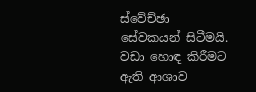ස්වේච්ඡා සේවකයන් සිටීමයි. වඩා හොඳ කිරීමට ඇති ආශාව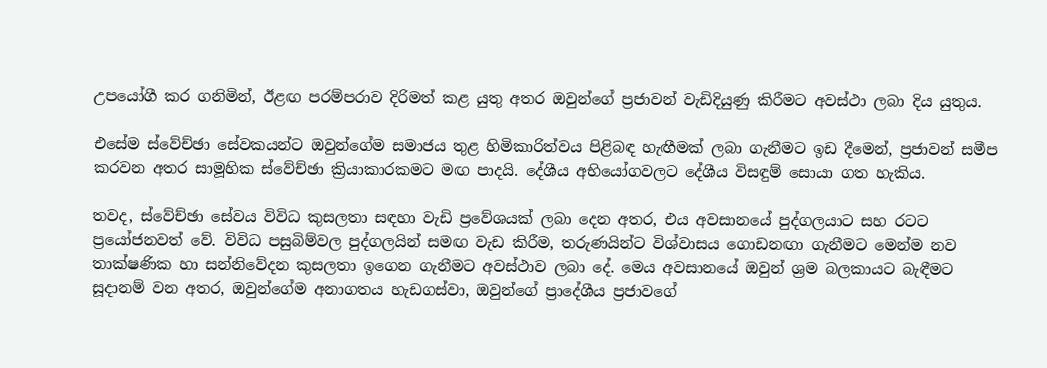උපයෝගී කර ගනිමින්, ඊළඟ පරම්පරාව දිරිමත් කළ යුතු අතර ඔවුන්ගේ ප්‍රජාවන් වැඩිදියුණු කිරීමට අවස්ථා ලබා දිය යුතුය.

එසේම ස්වේච්ඡා සේවකයන්ට ඔවුන්ගේම සමාජය තුළ හිමිකාරිත්වය පිළිබඳ හැඟීමක් ලබා ගැනීමට ඉඩ දීමෙන්, ප්‍රජාවන් සමීප කරවන අතර සාමූහික ස්වේච්ඡා ක්‍රියාකාරකමට මඟ පාදයි. දේශීය අභියෝගවලට දේශීය විසඳුම් සොයා ගත හැකිය.

තවද, ස්වේච්ඡා සේවය විවිධ කුසලතා සඳහා වැඩි ප්‍රවේශයක් ලබා දෙන අතර, එය අවසානයේ පුද්ගලයාට සහ රටට ප්‍රයෝජනවත් වේ. විවිධ පසුබිම්වල පුද්ගලයින් සමඟ වැඩ කිරීම, තරුණයින්ට විශ්වාසය ගොඩනඟා ගැනීමට මෙන්ම නව තාක්ෂණික හා සන්නිවේදන කුසලතා ඉගෙන ගැනීමට අවස්ථාව ලබා දේ. මෙය අවසානයේ ඔවුන් ශ්‍රම බලකායට බැඳීමට සූදානම් වන අතර, ඔවුන්ගේම අනාගතය හැඩගස්වා, ඔවුන්ගේ ප්‍රාදේශීය ප්‍රජාවගේ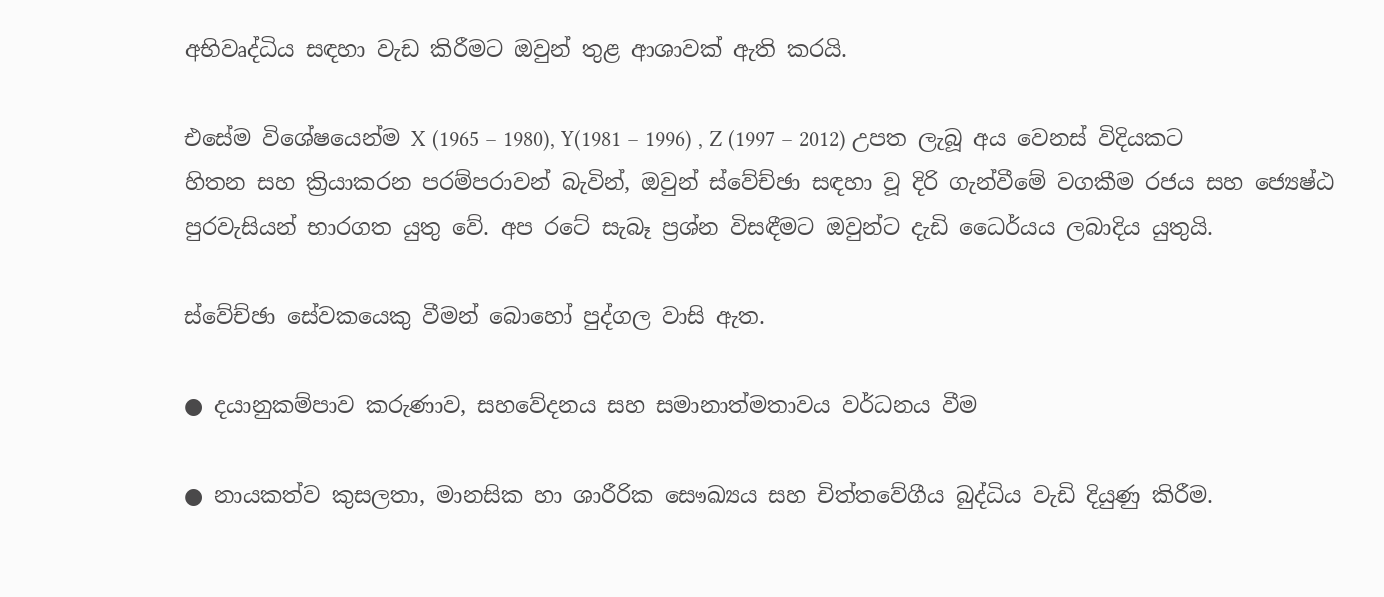අභිවෘද්ධිය සඳහා වැඩ කිරීමට ඔවුන් තුළ ආශාවක් ඇති කරයි.

එසේම විශේෂයෙන්ම X (1965 – 1980), Y(1981 – 1996) , Z (1997 – 2012) උපත ලැබූ අය වෙනස් විදියකට හිතන සහ ක්‍රියාකරන පරම්පරාවන් බැවින්, ඔවුන් ස්වේච්ඡා සඳහා වූ දිරි ගැන්වීමේ වගකීම රජය සහ ජ්‍යෙෂ්ඨ පුරවැසියන් භාරගත යුතු වේ. අප රටේ සැබෑ ප්‍රශ්න විසඳීමට ඔවුන්ට දැඩි ධෛර්යය ලබාදිය යුතුයි.

ස්වේච්ඡා සේවකයෙකු වීමන් බොහෝ පුද්ගල වාසි ඇත.

● දයානුකම්පාව කරුණාව, සහවේදනය සහ සමානාත්මතාවය වර්ධනය වීම

● නායකත්ව කුසලතා, මානසික හා ශාරීරික සෞඛ්‍යය සහ චිත්තවේගීය බුද්ධිය වැඩි දියුණු කිරීම.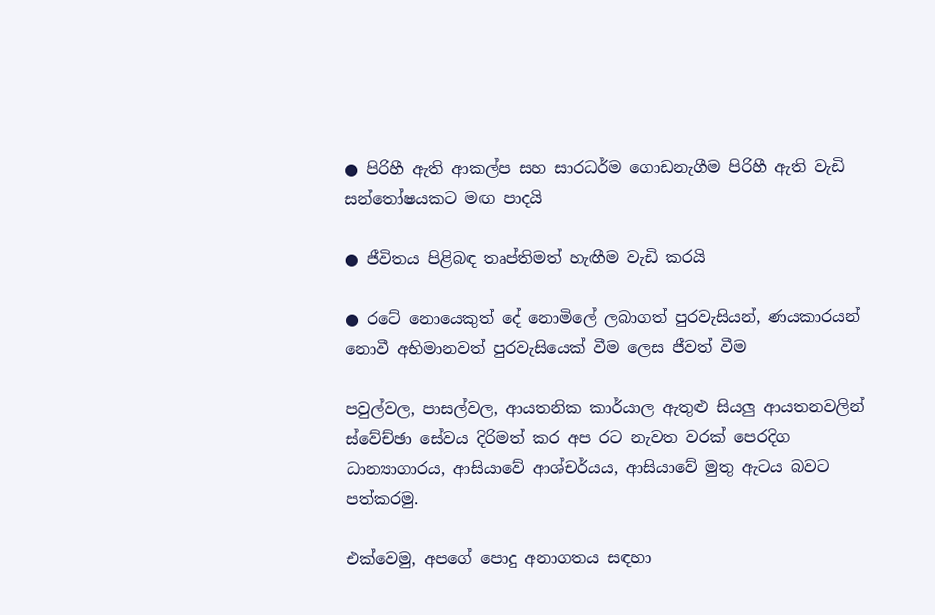● පිරිහී ඇති ආකල්ප සහ සාරධර්ම ගොඩනැගීම පිරිහී ඇති වැඩි සන්තෝෂයකට මඟ පාදයි

● ජීවිතය පිළිබඳ තෘප්තිමත් හැඟීම වැඩි කරයි

● රටේ නොයෙකුත් දේ නොමිලේ ලබාගත් පුරවැසියන්, ණයකාරයන් නොවී අභිමානවත් පුරවැසියෙක් වීම ලෙස ජීවත් වීම

පවුල්වල, පාසල්වල, ආයතනික කාර්යාල ඇතුළු සියලු ආයතනවලින් ස්වේච්ඡා සේවය දිරිමත් කර අප රට නැවත වරක් පෙරදිග ධාන්‍යාගාරය, ආසියාවේ ආශ්චර්යය, ආසියාවේ මුතු ඇටය බවට පත්කරමු.

එක්වෙමු, අපගේ පොදු අනාගතය සඳහා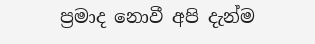ප්‍රමාද නොවී අපි දැන්ම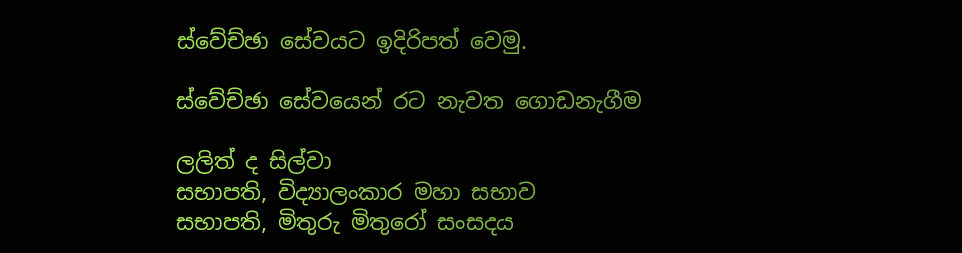ස්වේච්ඡා සේවයට ඉදිරිපත් වෙමු.

ස්වේච්ඡා සේවයෙන් රට නැවත ගොඩනැගීම

ලලිත් ද සිල්වා
සභාපති, විද්‍යාලංකාර මහා සභාව
සභාපති, මිතුරු මිතුරෝ සංසදය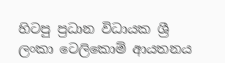හිටපු ප්‍රධාන විධායක ශ්‍රී ලංකා ටෙලිකොම් ආයතනය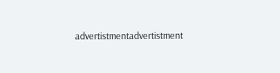advertistmentadvertistment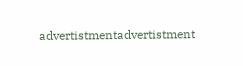advertistmentadvertistment